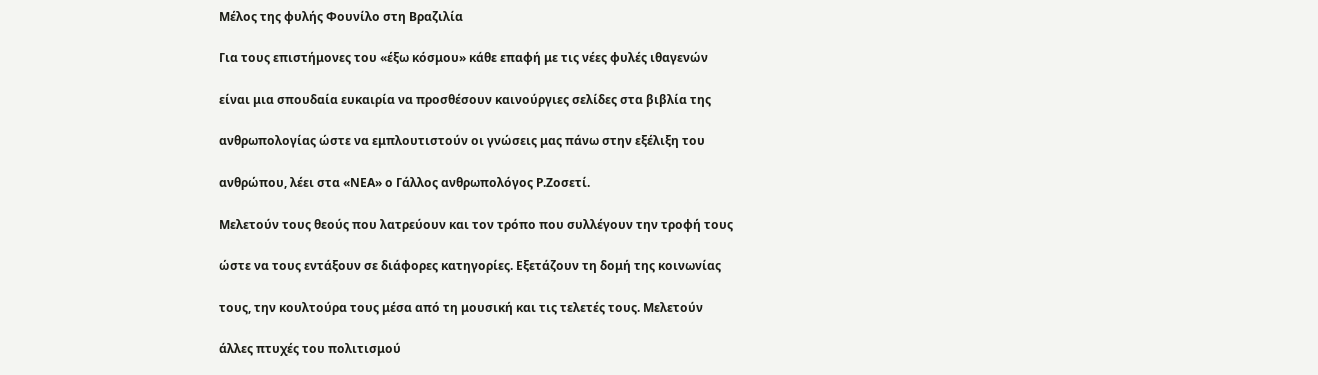Μέλος της φυλής Φουνίλο στη Βραζιλία

Για τους επιστήμονες του «έξω κόσμου» κάθε επαφή με τις νέες φυλές ιθαγενών

είναι μια σπουδαία ευκαιρία να προσθέσουν καινούργιες σελίδες στα βιβλία της

ανθρωπολογίας ώστε να εμπλουτιστούν οι γνώσεις μας πάνω στην εξέλιξη του

ανθρώπου, λέει στα «ΝΕΑ» ο Γάλλος ανθρωπολόγος Ρ.Ζοσετί.

Μελετούν τους θεούς που λατρεύουν και τον τρόπο που συλλέγουν την τροφή τους

ώστε να τους εντάξουν σε διάφορες κατηγορίες. Εξετάζουν τη δομή της κοινωνίας

τους, την κουλτούρα τους μέσα από τη μουσική και τις τελετές τους. Μελετούν

άλλες πτυχές του πολιτισμού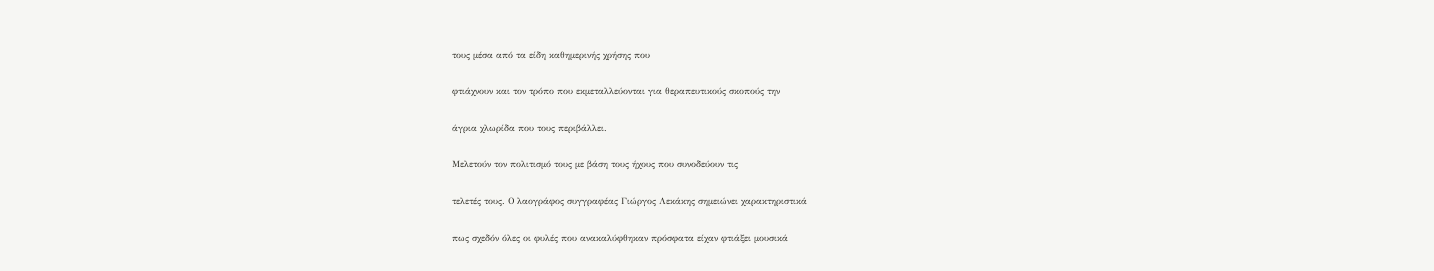τους μέσα από τα είδη καθημερινής χρήσης που

φτιάχνουν και τον τρόπο που εκμεταλλεύονται για θεραπευτικούς σκοπούς την

άγρια χλωρίδα που τους περιβάλλει.

Μελετούν τον πολιτισμό τους με βάση τους ήχους που συνοδεύουν τις

τελετές τους. Ο λαογράφος συγγραφέας Γιώργος Λεκάκης σημειώνει χαρακτηριστικά

πως σχεδόν όλες οι φυλές που ανακαλύφθηκαν πρόσφατα είχαν φτιάξει μουσικά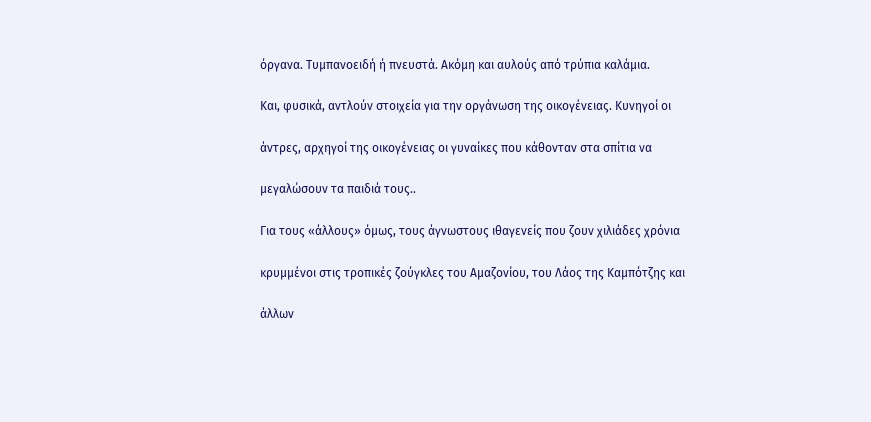όργανα. Τυμπανοειδή ή πνευστά. Ακόμη και αυλούς από τρύπια καλάμια.

Και, φυσικά, αντλούν στοιχεία για την οργάνωση της οικογένειας. Κυνηγοί οι

άντρες, αρχηγοί της οικογένειας οι γυναίκες που κάθονταν στα σπίτια να

μεγαλώσουν τα παιδιά τους..

Για τους «άλλους» όμως, τους άγνωστους ιθαγενείς που ζουν χιλιάδες χρόνια

κρυμμένοι στις τροπικές ζούγκλες του Αμαζονίου, του Λάος της Καμπότζης και

άλλων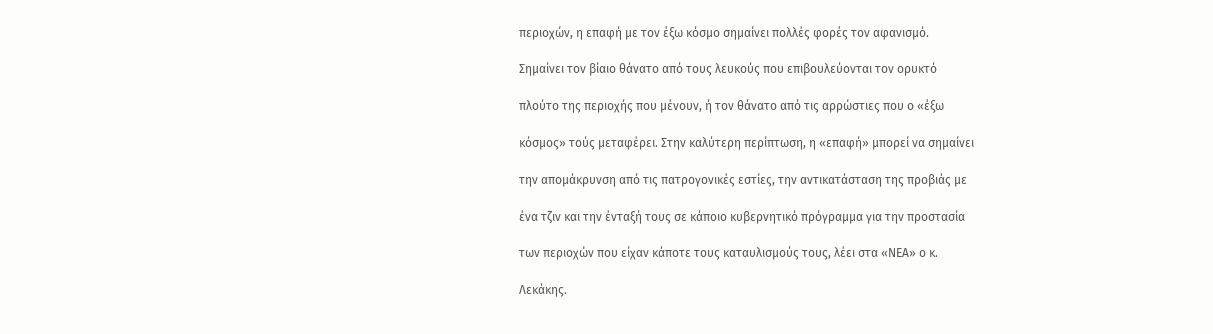περιοχών, η επαφή με τον έξω κόσμο σημαίνει πολλές φορές τον αφανισμό.

Σημαίνει τον βίαιο θάνατο από τους λευκούς που επιβουλεύονται τον ορυκτό

πλούτο της περιοχής που μένουν, ή τον θάνατο από τις αρρώστιες που ο «έξω

κόσμος» τούς μεταφέρει. Στην καλύτερη περίπτωση, η «επαφή» μπορεί να σημαίνει

την απομάκρυνση από τις πατρογονικές εστίες, την αντικατάσταση της προβιάς με

ένα τζιν και την ένταξή τους σε κάποιο κυβερνητικό πρόγραμμα για την προστασία

των περιοχών που είχαν κάποτε τους καταυλισμούς τους, λέει στα «ΝΕΑ» ο κ.

Λεκάκης.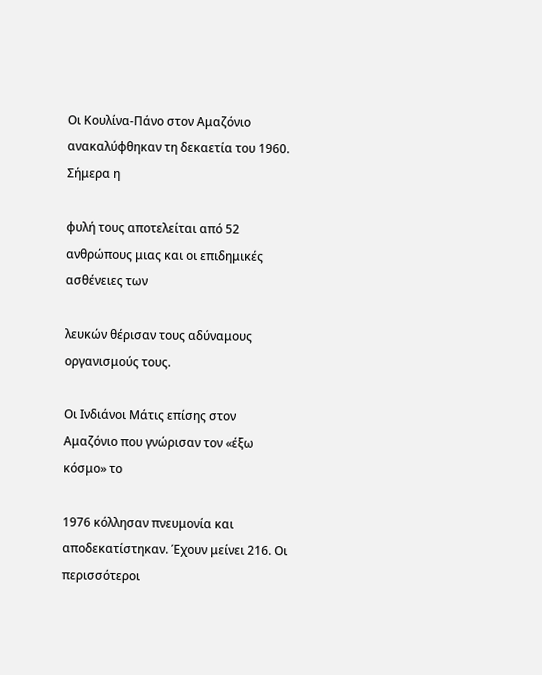Οι Κουλίνα-Πάνο στον Αμαζόνιο ανακαλύφθηκαν τη δεκαετία του 1960. Σήμερα η

φυλή τους αποτελείται από 52 ανθρώπους μιας και οι επιδημικές ασθένειες των

λευκών θέρισαν τους αδύναμους οργανισμούς τους.

Οι Ινδιάνοι Μάτις επίσης στον Αμαζόνιο που γνώρισαν τον «έξω κόσμο» το

1976 κόλλησαν πνευμονία και αποδεκατίστηκαν. Έχουν μείνει 216. Οι περισσότεροι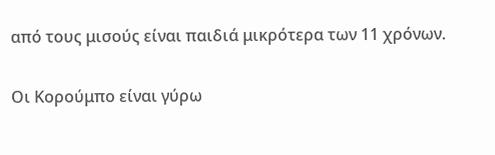από τους μισούς είναι παιδιά μικρότερα των 11 χρόνων.

Οι Κορούμπο είναι γύρω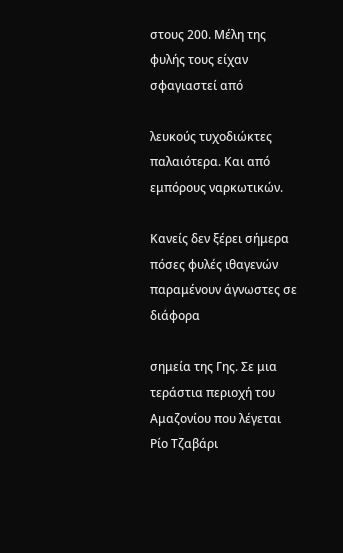στους 200. Μέλη της φυλής τους είχαν σφαγιαστεί από

λευκούς τυχοδιώκτες παλαιότερα. Και από εμπόρους ναρκωτικών.

Κανείς δεν ξέρει σήμερα πόσες φυλές ιθαγενών παραμένουν άγνωστες σε διάφορα

σημεία της Γης. Σε μια τεράστια περιοχή του Αμαζονίου που λέγεται Ρίο Τζαβάρι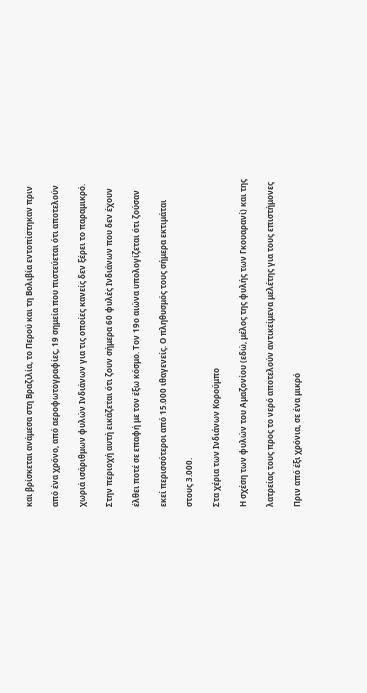και βρίσκεται ανάμεσα στη Βραζιλία, το Περού και τη Βολιβία εντοπίστηκαν πριν

από ένα χρόνο, από αεροφωτογραφίες, 19 σημεία που πιστεύεται ότι αποτελούν

χωριά ισάριθμων φυλών Ινδιάνων για τις οποίες κανείς δεν ξέρει το παραμικρό.

Στην περιοχή αυτή εικάζεται ότι ζουν σήμερα 60 φυλές Ινδιάνων που δεν έχουν

έλθει ποτέ σε επαφή με τον έξω κόσμο. Τον 19ο αιώνα υπολογίζεται ότι ζούσαν

εκεί περισσότεροι από 15.000 ιθαγενείς. Ο πληθυσμός τους σήμερα εκτιμάται

στους 3.000.

Στα χέρια των Ινδιάνων Κορούμπο

Η σχέση των φυλών του Αμαζονίου (εδώ, μέλος της φυλής των Γκουαρανί) και της

λατρείας τους προς το νερό αποτελούν αντικείμενα μελέτης για τους επιστήμονες

Πριν από έξι χρόνια, σε ένα μικρό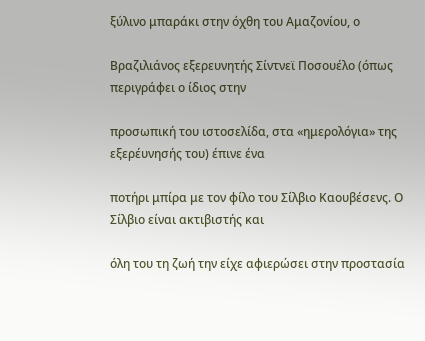ξύλινο μπαράκι στην όχθη του Αμαζονίου, ο

Βραζιλιάνος εξερευνητής Σίντνεϊ Ποσουέλο (όπως περιγράφει ο ίδιος στην

προσωπική του ιστοσελίδα, στα «ημερολόγια» της εξερέυνησής του) έπινε ένα

ποτήρι μπίρα με τον φίλο του Σίλβιο Καουβέσενς. Ο Σίλβιο είναι ακτιβιστής και

όλη του τη ζωή την είχε αφιερώσει στην προστασία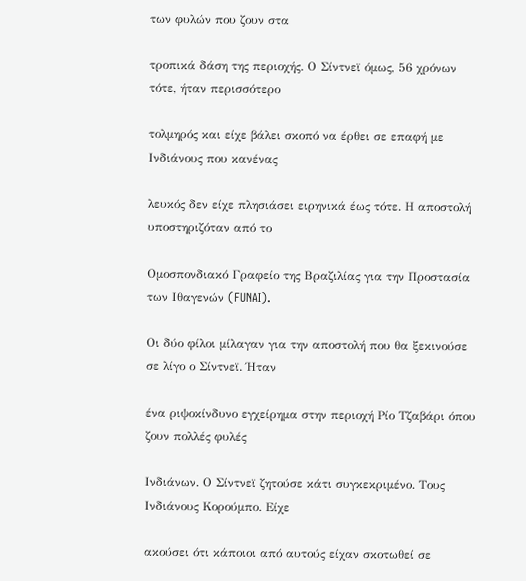των φυλών που ζουν στα

τροπικά δάση της περιοχής. Ο Σίντνεϊ όμως, 56 χρόνων τότε, ήταν περισσότερο

τολμηρός και είχε βάλει σκοπό να έρθει σε επαφή με Ινδιάνους που κανένας

λευκός δεν είχε πλησιάσει ειρηνικά έως τότε. Η αποστολή υποστηριζόταν από το

Ομοσπονδιακό Γραφείο της Βραζιλίας για την Προστασία των Ιθαγενών (FUNAI).

Οι δύο φίλοι μίλαγαν για την αποστολή που θα ξεκινούσε σε λίγο ο Σίντνεϊ. Ήταν

ένα ριψοκίνδυνο εγχείρημα στην περιοχή Ρίο Τζαβάρι όπου ζουν πολλές φυλές

Ινδιάνων. Ο Σίντνεϊ ζητούσε κάτι συγκεκριμένο. Τους Ινδιάνους Κορούμπο. Είχε

ακούσει ότι κάποιοι από αυτούς είχαν σκοτωθεί σε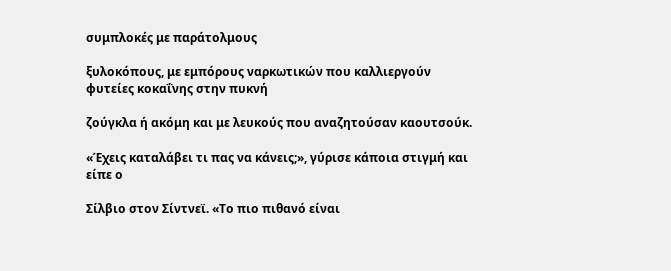συμπλοκές με παράτολμους

ξυλοκόπους, με εμπόρους ναρκωτικών που καλλιεργούν φυτείες κοκαΐνης στην πυκνή

ζούγκλα ή ακόμη και με λευκούς που αναζητούσαν καουτσούκ.

«Έχεις καταλάβει τι πας να κάνεις;», γύρισε κάποια στιγμή και είπε ο

Σίλβιο στον Σίντνεϊ. «Το πιο πιθανό είναι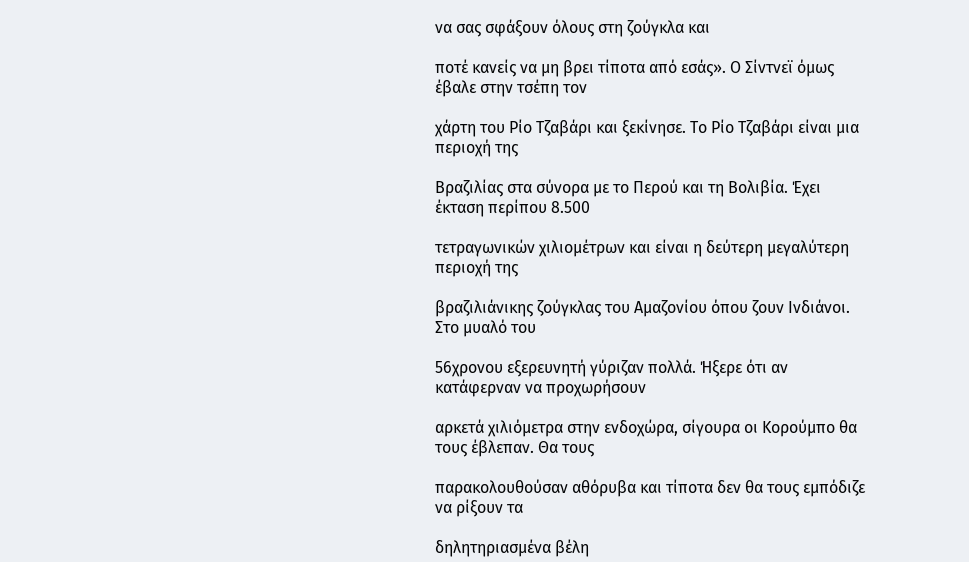να σας σφάξουν όλους στη ζούγκλα και

ποτέ κανείς να μη βρει τίποτα από εσάς». Ο Σίντνεϊ όμως έβαλε στην τσέπη τον

χάρτη του Ρίο Τζαβάρι και ξεκίνησε. Το Ρίο Τζαβάρι είναι μια περιοχή της

Βραζιλίας στα σύνορα με το Περού και τη Βολιβία. Έχει έκταση περίπου 8.500

τετραγωνικών χιλιομέτρων και είναι η δεύτερη μεγαλύτερη περιοχή της

βραζιλιάνικης ζούγκλας του Αμαζονίου όπου ζουν Ινδιάνοι. Στο μυαλό του

56χρονου εξερευνητή γύριζαν πολλά. Ήξερε ότι αν κατάφερναν να προχωρήσουν

αρκετά χιλιόμετρα στην ενδοχώρα, σίγουρα οι Κορούμπο θα τους έβλεπαν. Θα τους

παρακολουθούσαν αθόρυβα και τίποτα δεν θα τους εμπόδιζε να ρίξουν τα

δηλητηριασμένα βέλη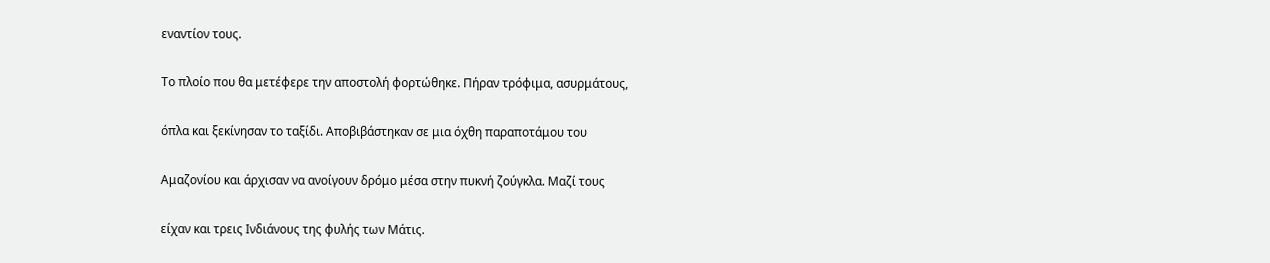εναντίον τους.

Το πλοίο που θα μετέφερε την αποστολή φορτώθηκε. Πήραν τρόφιμα, ασυρμάτους,

όπλα και ξεκίνησαν το ταξίδι. Αποβιβάστηκαν σε μια όχθη παραποτάμου του

Αμαζονίου και άρχισαν να ανοίγουν δρόμο μέσα στην πυκνή ζούγκλα. Μαζί τους

είχαν και τρεις Ινδιάνους της φυλής των Μάτις.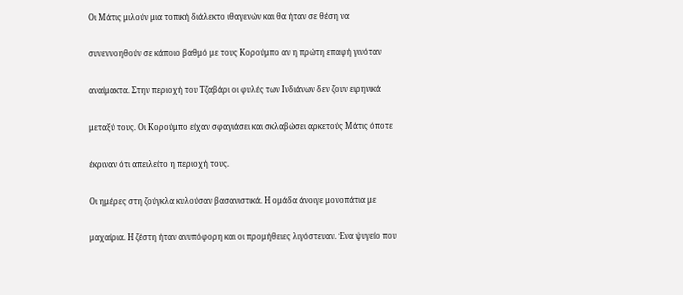Οι Μάτις μιλούν μια τοπική διάλεκτο ιθαγενών και θα ήταν σε θέση να

συνεννοηθούν σε κάποιο βαθμό με τους Κορούμπο αν η πρώτη επαφή γινόταν

αναίμακτα. Στην περιοχή του Τζαβάρι οι φυλές των Ινδιάνων δεν ζουν ειρηνικά

μεταξύ τους. Οι Κορούμπο είχαν σφαγιάσει και σκλαβώσει αρκετούς Μάτις όποτε

έκριναν ότι απειλείτο η περιοχή τους.

Οι ημέρες στη ζούγκλα κυλούσαν βασανιστικά. Η ομάδα άνοιγε μονοπάτια με

μαχαίρια. Η ζέστη ήταν ανυπόφορη και οι προμήθειες λιγόστευαν. Ένα ψυγείο που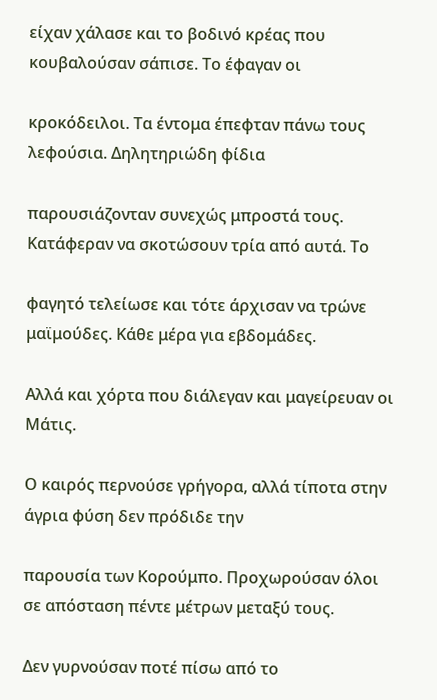είχαν χάλασε και το βοδινό κρέας που κουβαλούσαν σάπισε. Το έφαγαν οι

κροκόδειλοι. Τα έντομα έπεφταν πάνω τους λεφούσια. Δηλητηριώδη φίδια

παρουσιάζονταν συνεχώς μπροστά τους. Κατάφεραν να σκοτώσουν τρία από αυτά. Το

φαγητό τελείωσε και τότε άρχισαν να τρώνε μαϊμούδες. Κάθε μέρα για εβδομάδες.

Αλλά και χόρτα που διάλεγαν και μαγείρευαν οι Μάτις.

Ο καιρός περνούσε γρήγορα, αλλά τίποτα στην άγρια φύση δεν πρόδιδε την

παρουσία των Κορούμπο. Προχωρούσαν όλοι σε απόσταση πέντε μέτρων μεταξύ τους.

Δεν γυρνούσαν ποτέ πίσω από το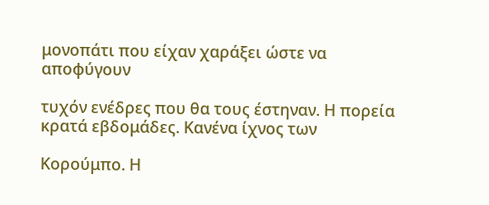μονοπάτι που είχαν χαράξει ώστε να αποφύγουν

τυχόν ενέδρες που θα τους έστηναν. Η πορεία κρατά εβδομάδες. Κανένα ίχνος των

Κορούμπο. Η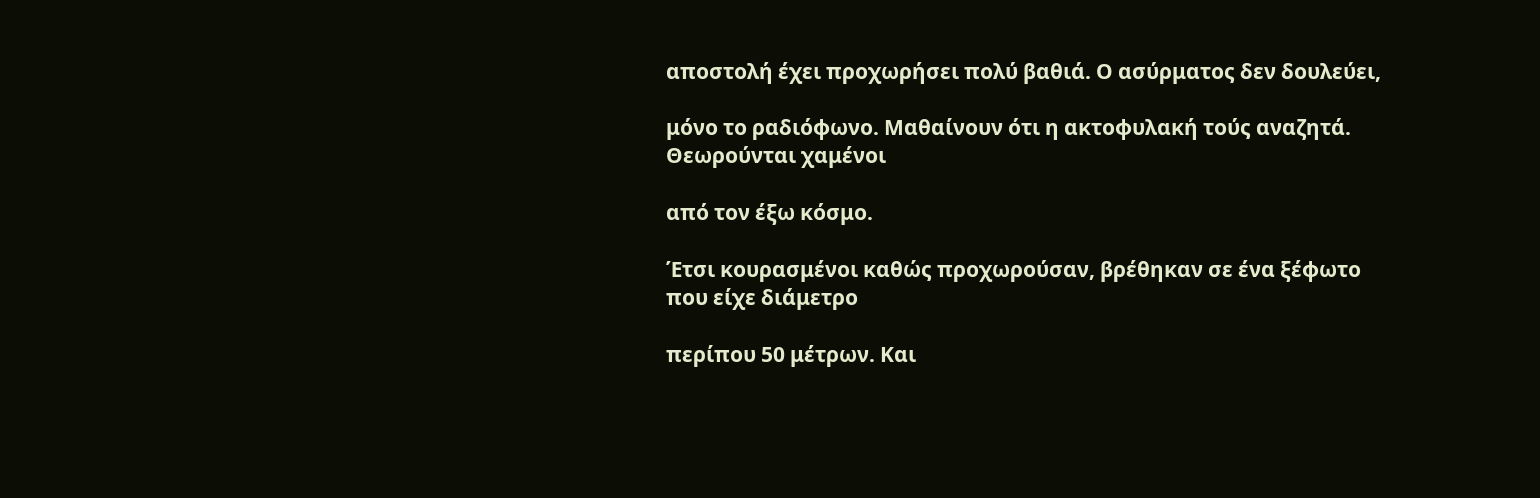αποστολή έχει προχωρήσει πολύ βαθιά. Ο ασύρματος δεν δουλεύει,

μόνο το ραδιόφωνο. Μαθαίνουν ότι η ακτοφυλακή τούς αναζητά. Θεωρούνται χαμένοι

από τον έξω κόσμο.

Έτσι κουρασμένοι καθώς προχωρούσαν, βρέθηκαν σε ένα ξέφωτο που είχε διάμετρο

περίπου 50 μέτρων. Και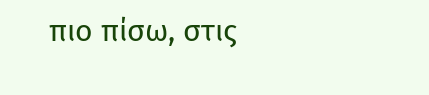πιο πίσω, στις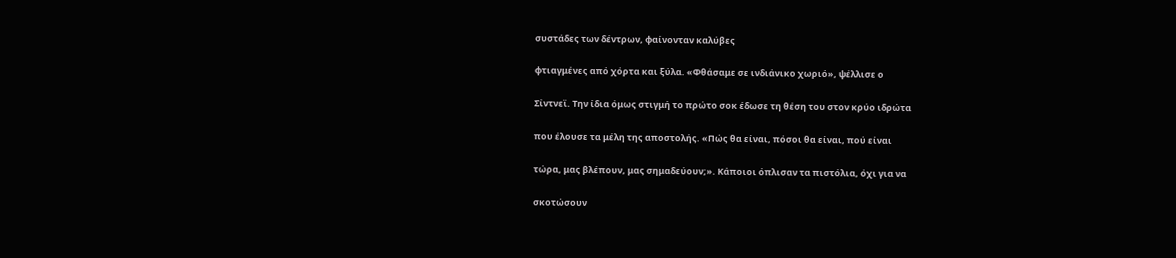συστάδες των δέντρων, φαίνονταν καλύβες

φτιαγμένες από χόρτα και ξύλα. «Φθάσαμε σε ινδιάνικο χωριό», ψέλλισε ο

Σίντνεϊ. Την ίδια όμως στιγμή το πρώτο σοκ έδωσε τη θέση του στον κρύο ιδρώτα

που έλουσε τα μέλη της αποστολής. «Πώς θα είναι, πόσοι θα είναι, πού είναι

τώρα, μας βλέπουν, μας σημαδεύουν;». Κάποιοι όπλισαν τα πιστόλια, όχι για να

σκοτώσουν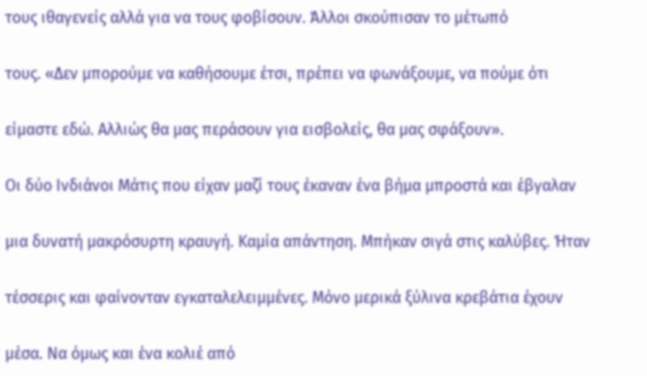τους ιθαγενείς αλλά για να τους φοβίσουν. Άλλοι σκούπισαν το μέτωπό

τους. «Δεν μπορούμε να καθήσουμε έτσι, πρέπει να φωνάξουμε, να πούμε ότι

είμαστε εδώ. Αλλιώς θα μας περάσουν για εισβολείς, θα μας σφάξουν».

Οι δύο Ινδιάνοι Μάτις που είχαν μαζί τους έκαναν ένα βήμα μπροστά και έβγαλαν

μια δυνατή μακρόσυρτη κραυγή. Καμία απάντηση. Μπήκαν σιγά στις καλύβες. Ήταν

τέσσερις και φαίνονταν εγκαταλελειμμένες. Μόνο μερικά ξύλινα κρεβάτια έχουν

μέσα. Να όμως και ένα κολιέ από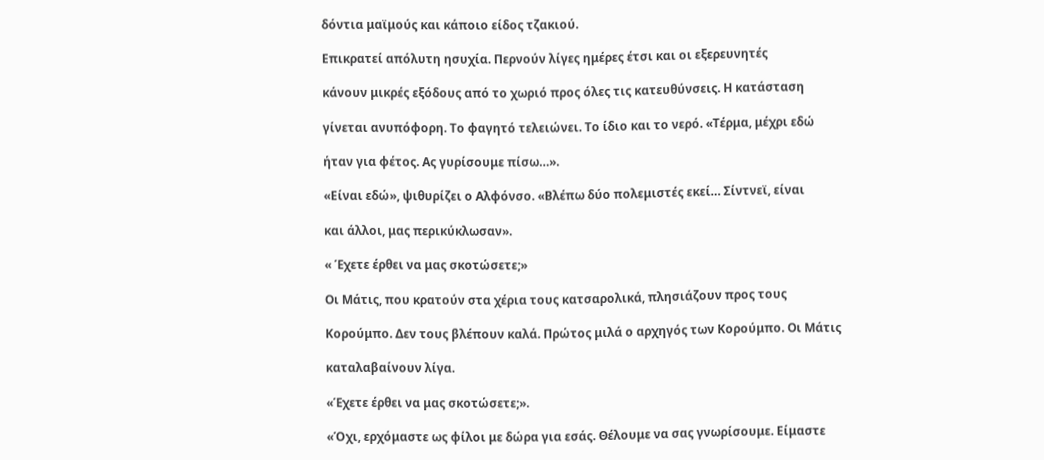δόντια μαϊμούς και κάποιο είδος τζακιού.

Επικρατεί απόλυτη ησυχία. Περνούν λίγες ημέρες έτσι και οι εξερευνητές

κάνουν μικρές εξόδους από το χωριό προς όλες τις κατευθύνσεις. Η κατάσταση

γίνεται ανυπόφορη. Το φαγητό τελειώνει. Το ίδιο και το νερό. «Τέρμα, μέχρι εδώ

ήταν για φέτος. Ας γυρίσουμε πίσω…».

«Είναι εδώ», ψιθυρίζει ο Αλφόνσο. «Βλέπω δύο πολεμιστές εκεί… Σίντνεϊ, είναι

και άλλοι, μας περικύκλωσαν».

« Έχετε έρθει να μας σκοτώσετε;»

Οι Μάτις, που κρατούν στα χέρια τους κατσαρολικά, πλησιάζουν προς τους

Κορούμπο. Δεν τους βλέπουν καλά. Πρώτος μιλά ο αρχηγός των Κορούμπο. Οι Μάτις

καταλαβαίνουν λίγα.

«Έχετε έρθει να μας σκοτώσετε;».

«Όχι, ερχόμαστε ως φίλοι με δώρα για εσάς. Θέλουμε να σας γνωρίσουμε. Είμαστε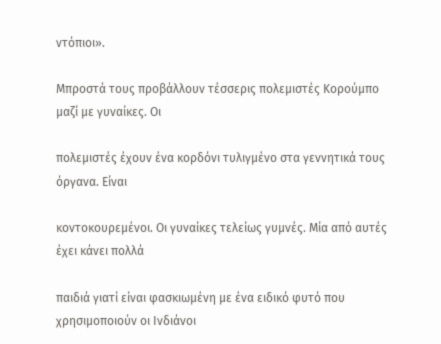ντόπιοι».

Μπροστά τους προβάλλουν τέσσερις πολεμιστές Κορούμπο μαζί με γυναίκες. Οι

πολεμιστές έχουν ένα κορδόνι τυλιγμένο στα γεννητικά τους όργανα. Είναι

κοντοκουρεμένοι. Οι γυναίκες τελείως γυμνές. Μία από αυτές έχει κάνει πολλά

παιδιά γιατί είναι φασκιωμένη με ένα ειδικό φυτό που χρησιμοποιούν οι Ινδιάνοι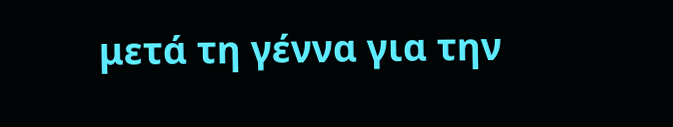μετά τη γέννα για την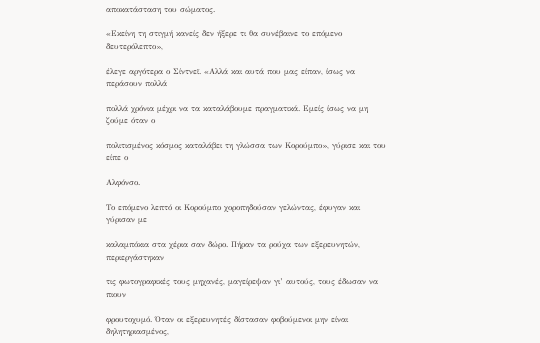αποκατάσταση του σώματος.

«Εκείνη τη στιγμή κανείς δεν ήξερε τι θα συνέβαινε το επόμενο δευτερόλεπτο»,

έλεγε αργότερα ο Σίντνεϊ. «Αλλά και αυτά που μας είπαν, ίσως να περάσουν πολλά

πολλά χρόνια μέχρι να τα καταλάβουμε πραγματικά. Εμείς ίσως να μη ζούμε όταν ο

πολιτισμένος κόσμος καταλάβει τη γλώσσα των Κορούμπο», γύρισε και του είπε ο

Αλφόνσο.

Το επόμενο λεπτό οι Κορούμπο χοροπηδούσαν γελώντας, έφυγαν και γύρισαν με

καλαμπόκια στα χέρια σαν δώρο. Πήραν τα ρούχα των εξερευνητών, περιεργάστηκαν

τις φωτογραφικές τους μηχανές, μαγείρεψαν γι’ αυτούς, τους έδωσαν να πιουν

φρουτοχυμό. Όταν οι εξερευνητές δίστασαν φοβούμενοι μην είναι δηλητηριασμένος,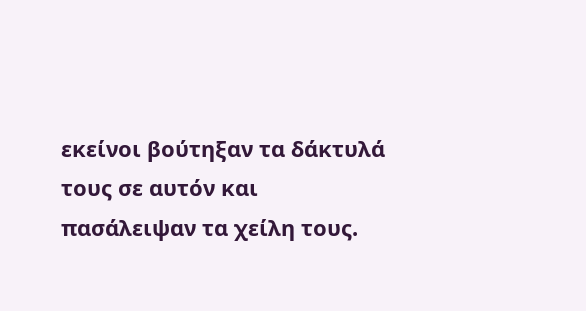εκείνοι βούτηξαν τα δάκτυλά τους σε αυτόν και πασάλειψαν τα χείλη τους.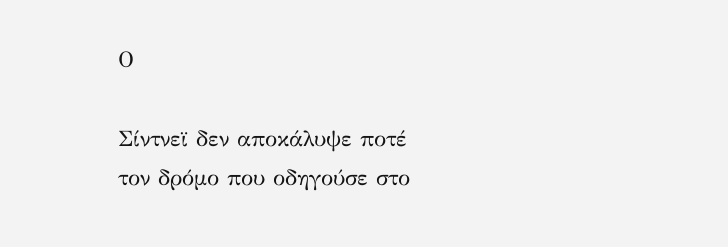Ο

Σίντνεϊ δεν αποκάλυψε ποτέ τον δρόμο που οδηγούσε στο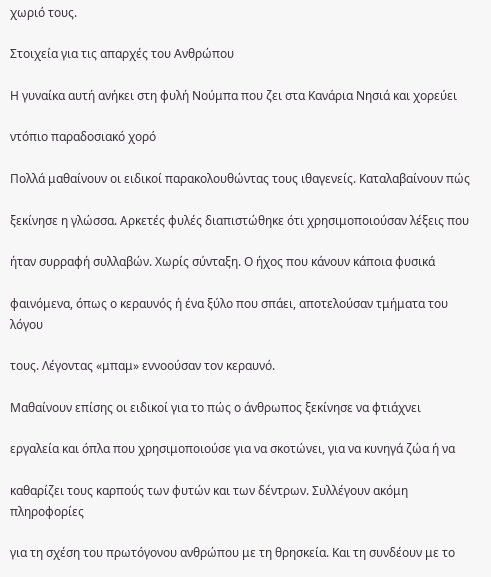χωριό τους.

Στοιχεία για τις απαρχές του Ανθρώπου

Η γυναίκα αυτή ανήκει στη φυλή Νούμπα που ζει στα Κανάρια Νησιά και χορεύει

ντόπιο παραδοσιακό χορό

Πολλά μαθαίνουν οι ειδικοί παρακολουθώντας τους ιθαγενείς. Καταλαβαίνουν πώς

ξεκίνησε η γλώσσα. Αρκετές φυλές διαπιστώθηκε ότι χρησιμοποιούσαν λέξεις που

ήταν συρραφή συλλαβών. Χωρίς σύνταξη. Ο ήχος που κάνουν κάποια φυσικά

φαινόμενα, όπως ο κεραυνός ή ένα ξύλο που σπάει, αποτελούσαν τμήματα του λόγου

τους. Λέγοντας «μπαμ» εννοούσαν τον κεραυνό.

Μαθαίνουν επίσης οι ειδικοί για το πώς ο άνθρωπος ξεκίνησε να φτιάχνει

εργαλεία και όπλα που χρησιμοποιούσε για να σκοτώνει, για να κυνηγά ζώα ή να

καθαρίζει τους καρπούς των φυτών και των δέντρων. Συλλέγουν ακόμη πληροφορίες

για τη σχέση του πρωτόγονου ανθρώπου με τη θρησκεία. Και τη συνδέουν με το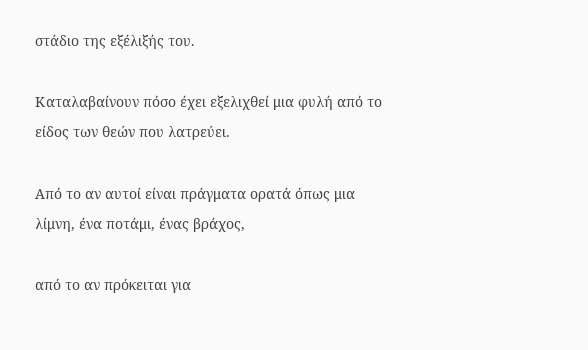στάδιο της εξέλιξής του.

Καταλαβαίνουν πόσο έχει εξελιχθεί μια φυλή από το είδος των θεών που λατρεύει.

Από το αν αυτοί είναι πράγματα ορατά όπως μια λίμνη, ένα ποτάμι, ένας βράχος,

από το αν πρόκειται για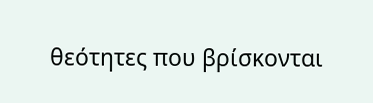θεότητες που βρίσκονται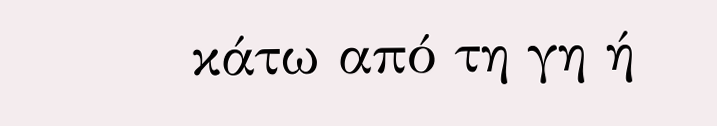κάτω από τη γη ή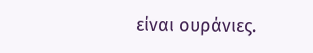είναι ουράνιες.